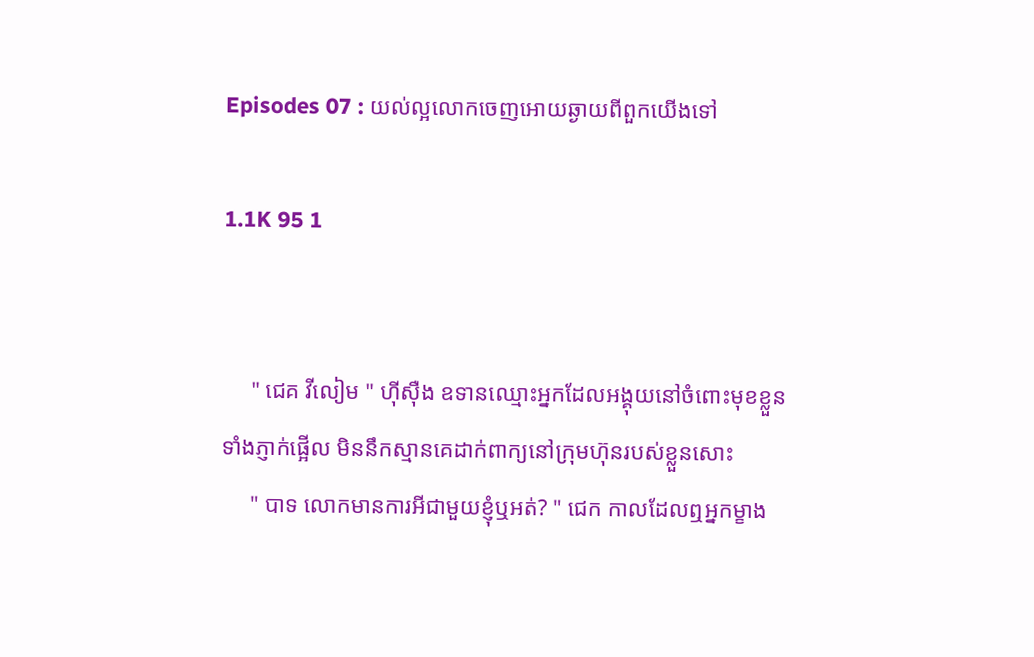Episodes 07 : យល់ល្អលោកចេញអោយឆ្ងាយពីពួកយើងទៅ

1.1K 95 1


     " ជេគ វីលៀម " ហុីសុឺង ឧទានឈ្មោះអ្នកដែលអង្គុយនៅចំពោះមុខខ្លួនទាំងភ្ញាក់ផ្អើល មិននឹកស្មានគេដាក់ពាក្យនៅក្រុមហ៊ុនរបស់ខ្លួនសោះ
     " បាទ លោកមានការអីជាមួយខ្ញុំឬអត់? " ជេក កាលដែលឮអ្នកម្ខាង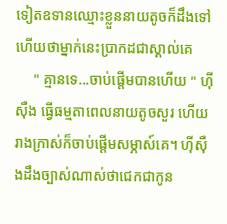ទៀតឧទានឈ្មោះខ្លួននាយតូចក៏ដឹងទៅហើយថាម្នាក់នេះប្រាកដជាស្គាល់គេ
     " គ្មានទេ...ចាប់ផ្ដើមបានហើយ " ហុីសុឺង ធ្វើធម្មតាពេលនាយតូចសួរ ហើយរាងក្រាស់ក៏ចាប់ផ្ដើមសម្ភាស៍គេ។ ហុីសុឺងដឹងច្បាស់ណាស់ថាជេកជាកូន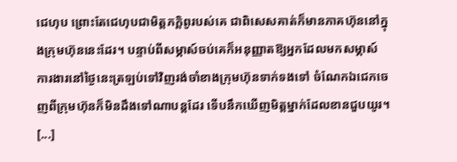ជេហុប ព្រោះតែជេហុបជាមិត្តភក្តិពូរបស់គេ ជាពិសេសគាត់ក៏មានភាគហ៊ុននៅក្នុងក្រុមហ៊ុននេះដែរ។ បន្ទាប់ពីសម្ភាស៍ចប់គេក៏អនុញ្ញាតឱ្យអ្នកដែលមកសម្ភាស៍ការងារនៅថ្ងៃនេះត្រឡប់ទៅវិញរង់ចាំខាងក្រុមហ៊ុនទាក់ទងទៅ ចំណែកឯជេកចេញពីក្រុមហ៊ុនក៏មិនដឹងទៅណាបន្ដដែរ ទើបនឹកឃើញមិត្តម្នាក់ដែលខានជួបយូរ។
[...]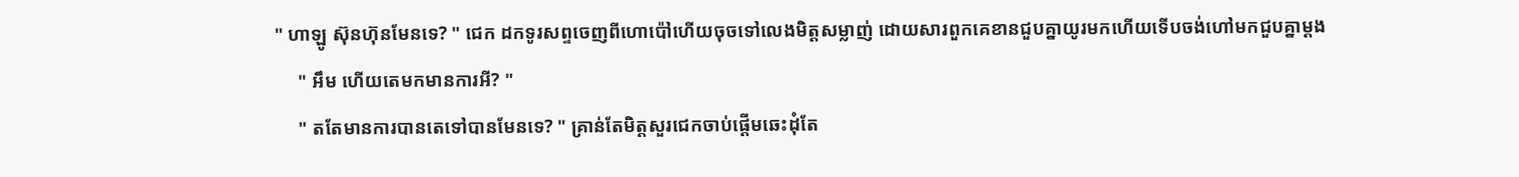" ហាឡូ ស៊ុនហ៊ុនមែនទេ? " ជេក ដកទូរសព្ទចេញពីហោប៉ៅហើយចុចទៅលេងមិត្តសម្លាញ់ ដោយសារពួកគេខានជួបគ្នាយូរមកហើយទើបចង់ហៅមកជួបគ្នាម្ដង
     " អឹម ហើយតេមកមានការអី? "
     " តតែមានការបានតេទៅបានមែនទេ? " គ្រាន់តែមិត្តសួរជេកចាប់ផ្ដើមឆេះដុំតែ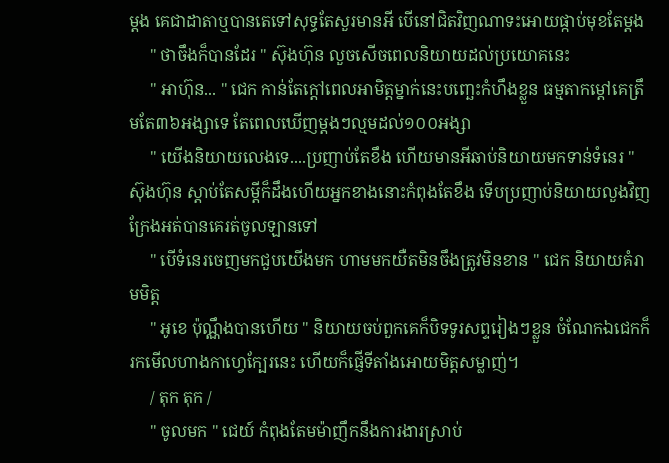ម្ដង គេជាដាតាឬបានតេទៅសុទ្ធតែសួរមានអី បើនៅជិតវិញណាទះអោយផ្កាប់មុខតែម្ដង
     " ថាចឹងក៏បានដែរ " ស៊ុងហ៊ុន លួចសើចពេលនិយាយដល់ប្រយោគនេះ
     " អាហ៊ុន... " ជេក កាន់តែក្ដៅពេលអាមិត្តម្នាក់នេះបញ្ឆេះកំហឹងខ្លួន ធម្មតាកម្ដៅគេត្រឹមតែ៣៦អង្សាទេ តែពេលឃើញម្ដងៗល្មមដល់១០០អង្សា
     " យើងនិយាយលេងទេ....ប្រញាប់តែខឹង ហើយមានអីឆាប់និយាយមកទាន់ទំនេរ " ស៊ុងហ៊ុន ស្ដាប់តែសម្ដីក៏ដឹងហើយអ្នកខាងនោះកំពុងតែខឹង ទើបប្រញាប់និយាយលួងវិញក្រែងអត់បានគេរត់ចូលឡានទៅ
     " បើទំនេរចេញមកជួបយើងមក ហាមមកយឺតមិនចឹងត្រូវមិនខាន " ជេក និយាយគំរាមមិត្ត
     " អូខេ ប៉ុណ្ណឹងបានហើយ " និយាយចប់ពួកគេក៏បិទទូរសព្ទរៀងៗខ្លួន ចំណែកឯជេកក៏រកមើលហាងកាហ្វេក្បែរនេះ ហើយក៏ផ្ញើទីតាំងអោយមិត្តសម្លាញ់។
     / តុក តុក /
     " ចូលមក " ជេយ៍ កំពុងតែមម៉ាញឹកនឹងការងារស្រាប់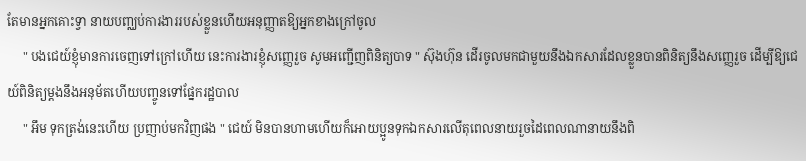តែមានអ្នកគោះទ្វា នាយបញ្ឈប់ការងាររបស់ខ្លួនហើយអនុញ្ញាតឱ្យអ្នកខាងក្រៅចូល
     " បងជេយ៍ខ្ញុំមានការចេញទៅក្រៅហើយ នេះការងារខ្ញុំសញ្ញេរួច សូមអញ្ជើញពិនិត្យបាទ " ស៊ុងហ៊ុន ដើរចូលមកជាមួយនឹងឯកសារដែលខ្លួនបានពិនិត្យនឹងសញ្ញេរួច ដើម្បីឱ្យជេយ៍ពិនិត្យម្ដងនឹងអនុម័តហើយបញ្ចូនទៅផ្នែករដ្ឋបាល
     " អឹម ទុកត្រង់នេះហើយ ប្រញាប់មកវិញផង " ជេយ៍ មិនបានហាមហើយក៏អោយប្អូនទុកឯកសារលើតុពេលនាយរួចដៃពេលណានាយនឹងពិ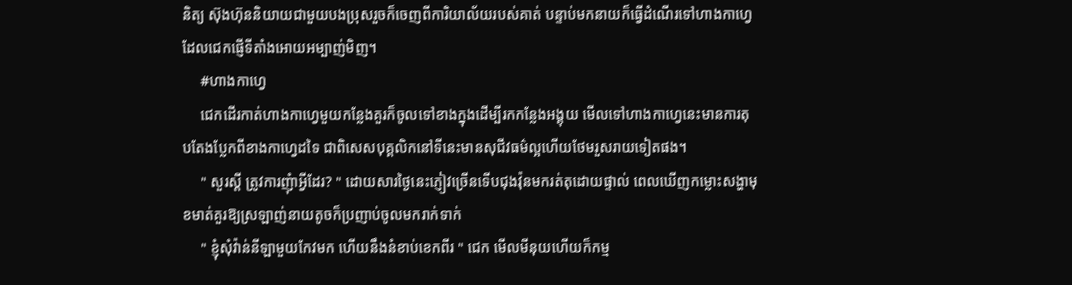និត្យ ស៊ុងហ៊ុននិយាយជាមួយបងប្រុសរួចក៏ចេញពីការិយាល័យរបស់គាត់ បន្ទាប់មកនាយក៏ធ្វើដំណើរទៅហាងកាហ្វេដែលជេកផ្ញើទីតាំងអោយអម្បាញ់មិញ។
     #ហាងកាហ្វេ
     ជេកដើរកាត់ហាងកាហ្វេមួយកន្លែងគួរក៏ចូលទៅខាងក្នុងដើម្បីរកកន្លែងអង្គុយ មើលទៅហាងកាហ្វេនេះមានការតុបតែងប្លែកពីខាងកាហ្វេដទៃ ជាពិសេសបុគ្គលិកនៅទីនេះមានសុជីវធម៌ល្អហើយថែមរួសរាយទៀតផង។
     " សួរស្ដី ត្រូវការញុំាអ្វីដែរ? " ដោយសារថ្ងៃនេះភ្ញៀវច្រើនទើបជុងវ៉ុនមករត់តុដោយផ្ទាល់ ពេលឃើញកម្លោះសង្ហាមុខមាត់គួរឱ្យស្រឡាញ់នាយតូចក៏ប្រញាប់ចូលមករាក់ទាក់
     " ខ្ញុំសុំវ៉ាន់នីឡាមួយកែវមក ហើយនឹងនំខាប់ខេកពីរ " ជេក មើលមីនុយហើយក៏កម្ម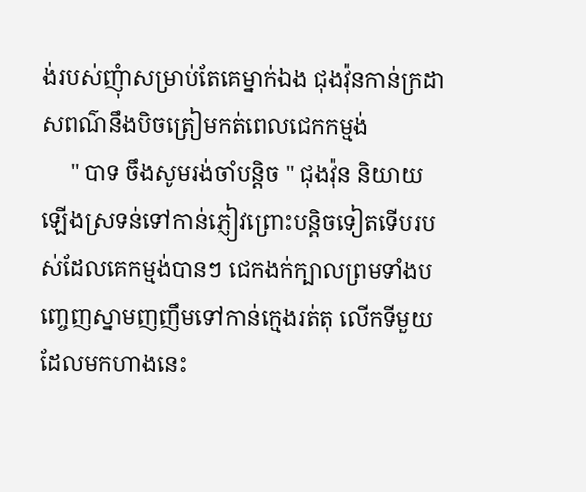ង់របស់ញុំាសម្រាប់តែគេម្នាក់ឯង ជុងវ៉ុនកាន់ក្រដាសពណ៌នឹងបិចត្រៀមកត់ពេលជេកកម្មង់
     " បាទ ចឹងសូមរង់ចាំបន្ដិច " ជុងវ៉ុន និយាយឡើងស្រទន់ទៅកាន់ភ្ញៀវព្រោះបន្ដិចទៀតទើបរបស់ដែលគេកម្មង់បានៗ ជេកងក់ក្បាលព្រមទាំងបញ្ចេញស្នាមញញឹមទៅកាន់ក្មេងរត់តុ លើកទីមួយដែលមកហាងនេះ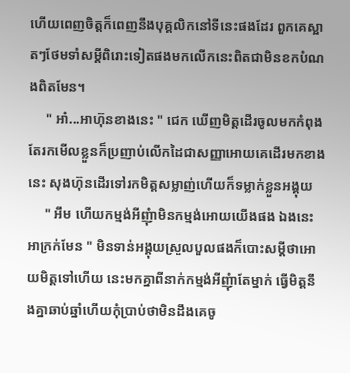ហើយពេញចិត្តក៏ពេញនឹងបុគ្គលិកនៅទីនេះផងដែរ ពួកគេស្អាតៗថែមទាំសម្ដីពិរោះទៀតផងមកលើកនេះពិតជាមិនខកបំណងពិតមែន។
     " អា៎...អាហ៊ុនខាងនេះ " ជេក ឃើញមិត្តដើរចូលមកកំពុងតែរកមើលខ្លួនក៏ប្រញាប់លើកដៃជាសញ្ញាអោយគេដើរមកខាងនេះ សុងហ៊ុនដើរទៅរកមិត្តសម្លាញ់ហើយក៏ទម្លាក់ខ្លួនអង្គុយ
     " អឹម ហើយកម្មង់អីញុំាមិនកម្មង់អោយយើងផង ឯងនេះអាក្រក់មែន " មិនទាន់អង្គុយស្រួលបួលផងក៏បោះសម្ដីថាអោយមិត្តទៅហើយ នេះមកគ្នាពីនាក់កម្មង់អីញុំាតែម្នាក់ ធ្វើមិត្តនឹងគ្នាឆាប់ឆ្នាំហើយកុំប្រាប់ថាមិនដឹងគេចូ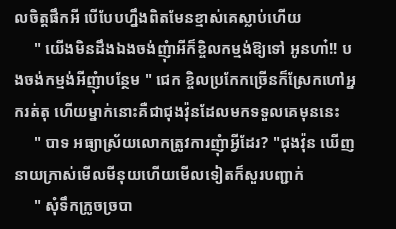លចិត្តផឹកអី បើបែបហ្នឹងពិតមែនខ្មាស់គេស្លាប់ហើយ
     " យើងមិនដឹងឯងចង់ញុំាអីក៏ខ្ចិលកម្មង់ឱ្យទៅ អូនហា៎!! បងចង់កម្មង់អីញុំាបន្ថែម " ជេក ខ្ចិលប្រកែកច្រើនក៏ស្រែកហៅអ្នករត់តុ ហើយម្នាក់នោះគឺជាជុងវ៉ុនដែលមកទទួលគេមុននេះ
     " បាទ អធ្យាស្រ័យលោកត្រូវការញុំាអ្វីដែរ? "ជុងវ៉ុន ឃើញនាយក្រាស់មើលមីនុយហើយមើលទៀតក៏សួរបញ្ជាក់
     " សុំទឹកក្រូចច្របា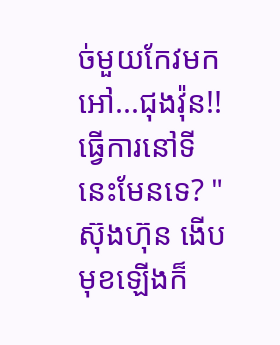ច់មួយកែវមក អៅ...ជុងវ៉ុន!!ធ្វើការនៅទីនេះមែនទេ? " ស៊ុងហ៊ុន ងើបមុខឡើងក៏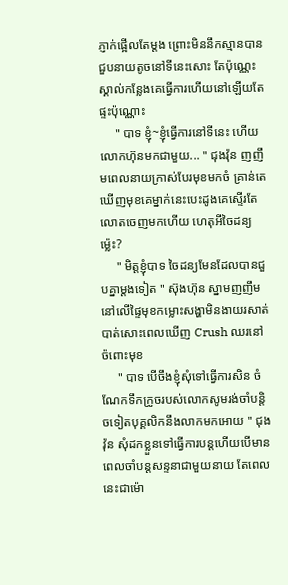ភ្ញាក់ផ្អើលតែម្ដង ព្រោះមិននឹកស្មានបានជួបនាយតូចនៅទីនេះសោះ តែប៉ុណ្ណេះស្គាល់កន្លែងគេធ្វើការហើយនៅឡើយតែផ្ទះប៉ុណ្ណោះ
     " បាទ ខ្ញុំ~ខ្ញុំធ្វើការនៅទីនេះ ហើយលោកហ៊ុនមកជាមួយ... " ជុងវ៉ុន ញញឹមពេលនាយក្រាស់បែរមុខមកចំ គ្រាន់តេឃើញមុខគេម្នាក់នេះបេះដូងគេស្ទើរតែលោតចេញមកហើយ ហេតុអីចៃដន្យម្ល៉េះ?
     " មិត្តខ្ញុំបាទ ចៃដន្យមែនដែលបានជួបគ្នាម្ដងទៀត " ស៊ុងហ៊ុន ស្នាមញញឹមនៅលើផ្ទៃមុខកម្លោះសង្ហាមិនងាយរសាត់បាត់សោះពេលឃើញ Crush ឈរនៅច៉ពោះមុខ
     " បាទ បើចឹងខ្ញុំសុំទៅធ្វើការសិន ចំណែកទឹកក្រូចរបស់លោកសូមរង់ចាំបន្ដិចទៀតបុគ្គលិកនឹងលាកមកអោយ " ជុងវ៉ុន សុំដកខ្លួនទៅធ្វើការបន្ដហើយបើមានពេលចាំបន្ដសន្ទនាជាមួយនាយ តែពេលនេះជាម៉ោ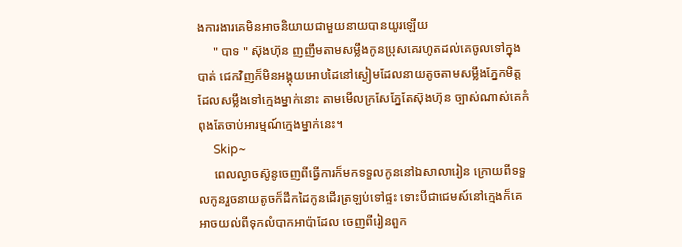ងការងារគេមិនអាចនិយាយជាមួយនាយបានយូរឡើយ
     " បាទ " ស៊ុងហ៊ុន ញញឹមតាមសម្លឹងកូនប្រុសគេរហូតដល់គេចូលទៅក្នុងបាត់ ជេកវិញក៏មិនអង្គុយអោបដៃនៅស្ងៀមដែលនាយតូចតាមសម្លឹងភ្នែកមិត្តដែលសម្លឹងទៅក្មេងម្នាក់នោះ តាមមើលក្រសែភ្នែតែស៊ុងហ៊ុន ច្បាស់ណាស់គេកំពុងតែចាប់អារម្មណ៍ក្មេងម្នាក់នេះ។
     Skip~
     ពេលល្ងាចស៊ូនូចេញពីធ្វើការក៏មកទទួលកូននៅឯសាលារៀន ក្រោយពីទទួលកូនរួចនាយតូចក៏ដឹកដៃកូនដើរត្រឡប់ទៅផ្ទះ ទោះបីជាជេមស៍នៅក្មេងក៏គេអាចយល់ពីទុកលំបាកអាប៉ាដែល ចេញពីរៀនពួក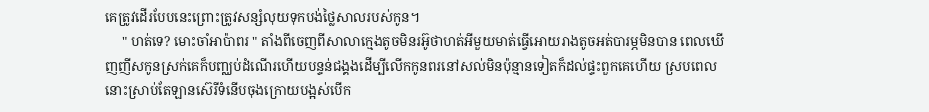គេត្រូវដើរបែបនេះព្រោះត្រូវសន្សំលុយទុកបង់ថ្លៃសាលរបស់កូន។
     " ហត់ទេ? មោះចាំអាប៉ាពរ " តាំងពីចេញពីសាលាក្មេងតូចមិនរអ៊ូថាហត់អីមួយមាត់ធ្វើអោយរាងតូចអត់បារម្ភមិនបាន ពេលឃើញញីសកូនស្រក់គេក៏បញ្ឈប់ដំណើរហើយបន្ទន់ជង្គងដើម្បីលើកកូនពរនៅសល់មិនប៉ុន្មានទៀតក៏ដល់ផ្ទះពួកគេហើយ ស្របពេលនោះស្រាប់តែឡានស៊េរីទំនើបចុងក្រោយបង្អស់បើក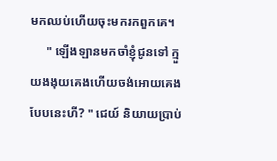មកឈប់ហើយចុះមករកពួកគេ។
     " ឡើងឡានមកចាំខ្ញុំជូនទៅ ក្មួយងងុយគេងហើយចង់អោយគេងបែបនេះហី? " ជេយ៍ និយាយប្រាប់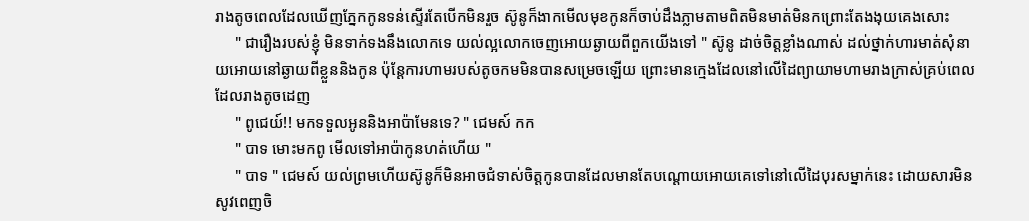រាងតូចពេលដែលឃើញភ្នែកកូនទន់ស្ទើរតែបើកមិនរួច ស៊ូនូក៏ងាកមើលមុខកូនក៏ចាប់ដឹងភ្លាមតាមពិតមិនមាត់មិនកព្រោះតែងងុយគេងសោះ
     " ជារឿងរបស់ខ្ញុំ មិនទាក់ទងនឹងលោកទេ យល់ល្អលោកចេញអោយឆ្ងាយពីពួកយើងទៅ " ស៊ូនូ ដាច់ចិត្តខ្លាំងណាស់ ដល់ថ្នាក់ហារមាត់សុំនាយអោយនៅឆ្ងាយពីខ្លួននិងកូន ប៉ុន្ដែការហាមរបស់តូចកមមិនបានសម្រេចឡើយ ព្រោះមានក្មេងដែលនៅលើដៃព្យាយាមហាមរាងក្រាស់គ្រប់ពេលដែលរាងតូចដេញ
     " ពូជេយ៍!! មកទទួលអូននិងអាប៉ាមែនទេ? " ជេមស៍ កក
     " បាទ មោះមកពូ មើលទៅអាប៉ាកូនហត់ហើយ "
     " បាទ " ជេមស៍ យល់ព្រមហើយស៊ូនូក៏មិនអាចជំទាស់ចិត្តកូនបានដែលមានតែបណ្ដោយអោយគេទៅនៅលើដៃបុរសម្នាក់នេះ ដោយសារមិនសូវពេញចិ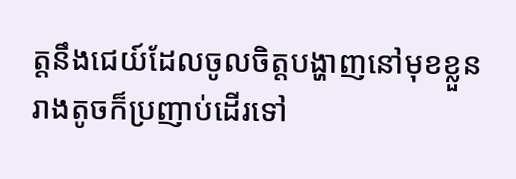ត្តនឹងជេយ៍ដែលចូលចិត្តបង្ហាញនៅមុខខ្លួនរាងតូចក៏ប្រញាប់ដើរទៅ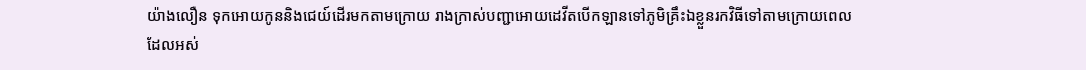យ៉ាងលឿន ទុកអោយកូននិងជេយ៍ដើរមកតាមក្រោយ រាងក្រាស់បញ្ជាអោយដេវីតបើកឡានទៅភូមិគ្រឹះឯខ្លួនរកវិធីទៅតាមក្រោយពេលដែលអស់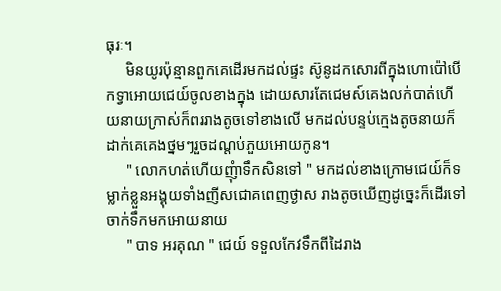ធុរៈ។
     មិនយូរប៉ុន្មានពួកគេដើរមកដល់ផ្ទះ ស៊ូនូដកសោរពីក្នុងហោប៉ៅបើកទ្វាអោយជេយ៍ចូលខាងក្នុង ដោយសារតែជេមស៍គេងលក់បាត់ហើយនាយក្រាស់ក៏ពររាងតូចទៅខាងលើ មកដល់បន្ទប់ក្មេងតូចនាយក៏ដាក់គេគេងថ្នមៗរួចដណ្ដប់ភួយអោយកូន។
     " លោកហត់ហើយញ៉ំាទឹកសិនទៅ " មកដល់ខាងក្រោមជេយ៍ក៏ទម្លាក់ខ្លួនអង្គុយទាំងញីសជោគពេញថ្ងាស រាងតូចឃើញដូច្នេះក៏ដើរទៅចាក់ទឹកមកអោយនាយ
     " បាទ អរគុណ " ជេយ៍ ទទួលកែវទឹកពីដៃរាង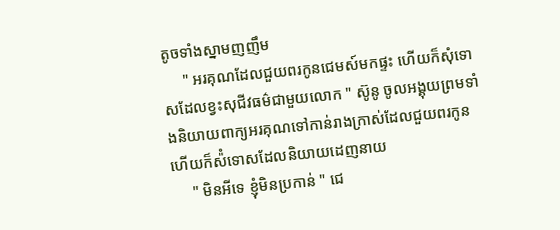តូចទាំងស្នាមញញឹម
     " អរគុណដែលជួយពរកូនជេមស៍មកផ្ទះ ហើយក៏សុំទោសដែលខ្វះសុជីវធម៌ជាមួយលោក " ស៊ូនូ ចូលអង្គុយព្រមទាំងនិយាយពាក្យអរគុណទៅកាន់រាងក្រាស់ដែលជួយពរកូន ហើយក៏ស៉ំទោសដែលនិយាយដេញនាយ
     " មិនអីទេ ខ្ញុំមិនប្រកាន់ " ជេ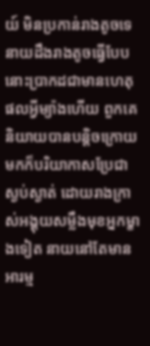យ៍ មិនប្រកាន់រាងតូចទេ នាយដឹងរាងតូចធ្វើបែបនោះប្រាកដជាមានហេតុផលអ្វីម្យ៉ាងហើយ ពួកគេនិយាយបានបន្ដិចក្រោយមកក៏បរិយាកាសប្រែជាស្ងប់ស្ងាត់ ដោយរាងក្រាស់អង្គុយសម្លឹងមុខអ្នកម្ខាងទៀត នាយនៅតែមានអារម្ម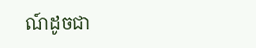ណ៍ដូចជា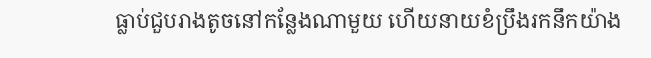ធ្លាប់ជួបរាងតូចនៅកន្លែងណាមួយ ហើយនាយខំប្រឹងរកនឹកយ៉ាង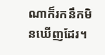ណាក៏រកនឹកមិនឃើញដែរ។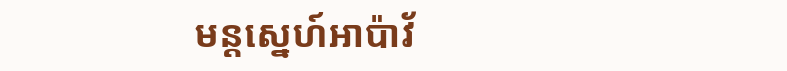មន្ដស្នេហ៍អាប៉ាវ័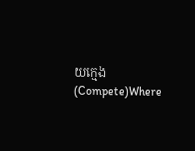យក្មេង (Compete)Where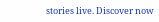stories live. Discover now